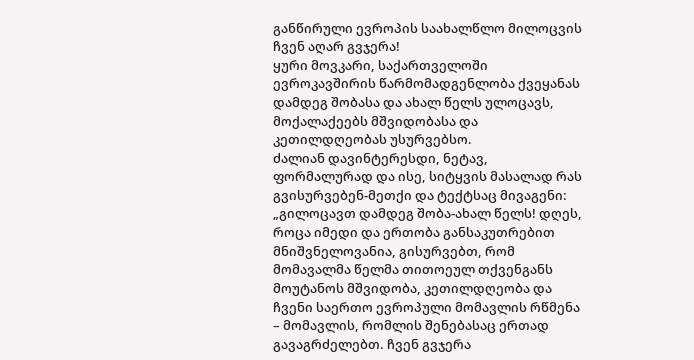განწირული ევროპის საახალწლო მილოცვის ჩვენ აღარ გვჯერა!
ყური მოვკარი, საქართველოში ევროკავშირის წარმომადგენლობა ქვეყანას დამდეგ შობასა და ახალ წელს ულოცავს, მოქალაქეებს მშვიდობასა და კეთილდღეობას უსურვებსო.
ძალიან დავინტერესდი, ნეტავ, ფორმალურად და ისე, სიტყვის მასალად რას გვისურვებენ-მეთქი და ტექტსაც მივაგენი: „გილოცავთ დამდეგ შობა-ახალ წელს! დღეს, როცა იმედი და ერთობა განსაკუთრებით მნიშვნელოვანია, გისურვებთ, რომ მომავალმა წელმა თითოეულ თქვენგანს მოუტანოს მშვიდობა, კეთილდღეობა და ჩვენი საერთო ევროპული მომავლის რწმენა – მომავლის, რომლის შენებასაც ერთად გავაგრძელებთ. ჩვენ გვჯერა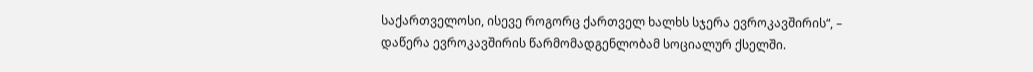საქართველოსი, ისევე როგორც ქართველ ხალხს სჯერა ევროკავშირის“, – დაწერა ევროკავშირის წარმომადგენლობამ სოციალურ ქსელში.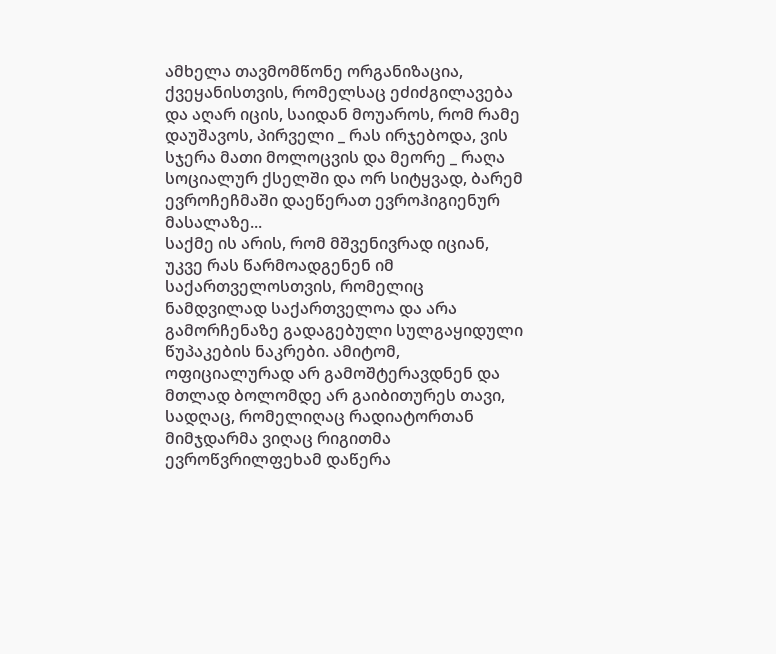ამხელა თავმომწონე ორგანიზაცია, ქვეყანისთვის, რომელსაც ეძიძგილავება და აღარ იცის, საიდან მოუაროს, რომ რამე დაუშავოს, პირველი _ რას ირჯებოდა, ვის სჯერა მათი მოლოცვის და მეორე _ რაღა სოციალურ ქსელში და ორ სიტყვად, ბარემ ევროჩეჩმაში დაეწერათ ევროჰიგიენურ მასალაზე...
საქმე ის არის, რომ მშვენივრად იციან, უკვე რას წარმოადგენენ იმ საქართველოსთვის, რომელიც ნამდვილად საქართველოა და არა გამორჩენაზე გადაგებული სულგაყიდული წუპაკების ნაკრები. ამიტომ, ოფიციალურად არ გამოშტერავდნენ და მთლად ბოლომდე არ გაიბითურეს თავი, სადღაც, რომელიღაც რადიატორთან მიმჯდარმა ვიღაც რიგითმა ევროწვრილფეხამ დაწერა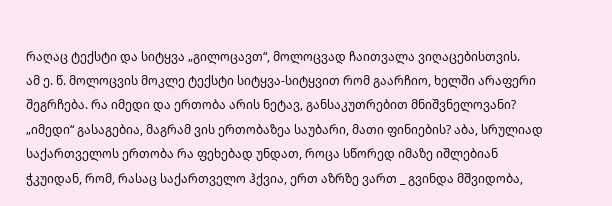რაღაც ტექსტი და სიტყვა „გილოცავთ“, მოლოცვად ჩაითვალა ვიღაცებისთვის.
ამ ე. წ. მოლოცვის მოკლე ტექსტი სიტყვა-სიტყვით რომ გაარჩიო, ხელში არაფერი შეგრჩება. რა იმედი და ერთობა არის ნეტავ, განსაკუთრებით მნიშვნელოვანი? „იმედი“ გასაგებია, მაგრამ ვის ერთობაზეა საუბარი, მათი ფინიების? აბა, სრულიად საქართველოს ერთობა რა ფეხებად უნდათ, როცა სწორედ იმაზე იშლებიან ჭკუიდან, რომ, რასაც საქართველო ჰქვია, ერთ აზრზე ვართ _ გვინდა მშვიდობა,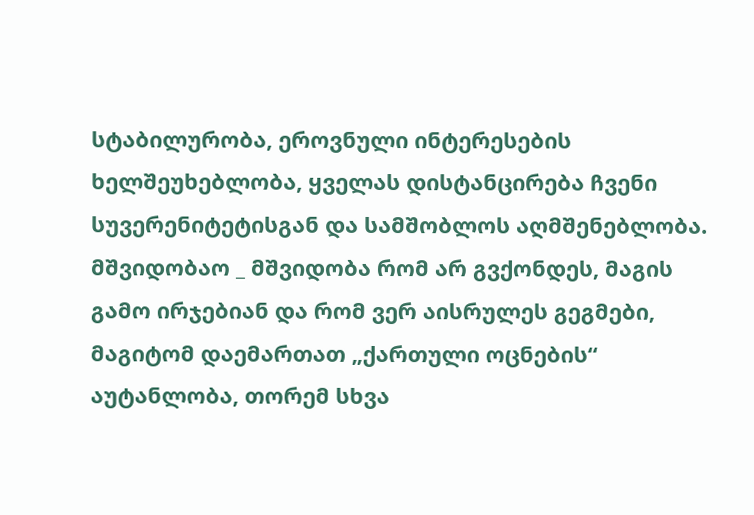სტაბილურობა, ეროვნული ინტერესების ხელშეუხებლობა, ყველას დისტანცირება ჩვენი სუვერენიტეტისგან და სამშობლოს აღმშენებლობა.
მშვიდობაო _ მშვიდობა რომ არ გვქონდეს, მაგის გამო ირჯებიან და რომ ვერ აისრულეს გეგმები, მაგიტომ დაემართათ „ქართული ოცნების“ აუტანლობა, თორემ სხვა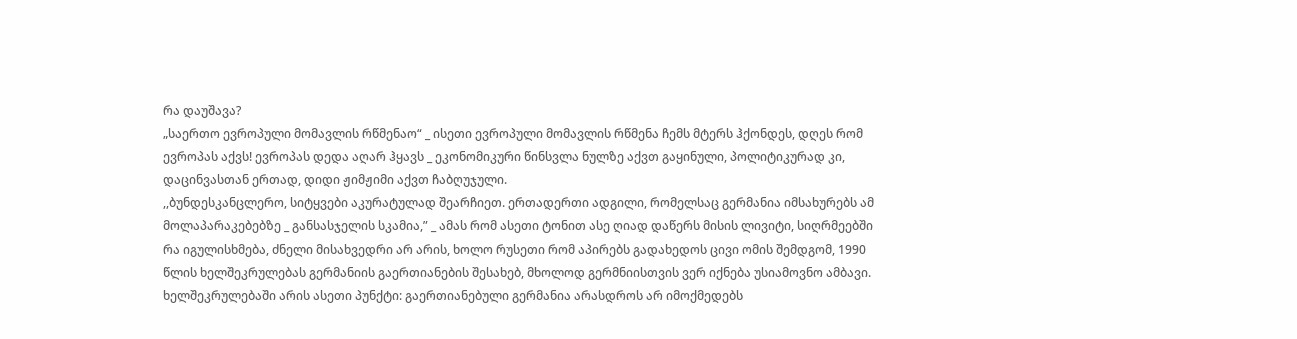რა დაუშავა?
„საერთო ევროპული მომავლის რწმენაო“ _ ისეთი ევროპული მომავლის რწმენა ჩემს მტერს ჰქონდეს, დღეს რომ ევროპას აქვს! ევროპას დედა აღარ ჰყავს _ ეკონომიკური წინსვლა ნულზე აქვთ გაყინული, პოლიტიკურად კი, დაცინვასთან ერთად, დიდი ჟიმჟიმი აქვთ ჩაბღუჯული.
,,ბუნდესკანცლერო, სიტყვები აკურატულად შეარჩიეთ. ერთადერთი ადგილი, რომელსაც გერმანია იმსახურებს ამ მოლაპარაკებებზე _ განსასჯელის სკამია,” _ ამას რომ ასეთი ტონით ასე ღიად დაწერს მისის ლივიტი, სიღრმეებში რა იგულისხმება, ძნელი მისახვედრი არ არის, ხოლო რუსეთი რომ აპირებს გადახედოს ცივი ომის შემდგომ, 1990 წლის ხელშეკრულებას გერმანიის გაერთიანების შესახებ, მხოლოდ გერმნიისთვის ვერ იქნება უსიამოვნო ამბავი.
ხელშეკრულებაში არის ასეთი პუნქტი: გაერთიანებული გერმანია არასდროს არ იმოქმედებს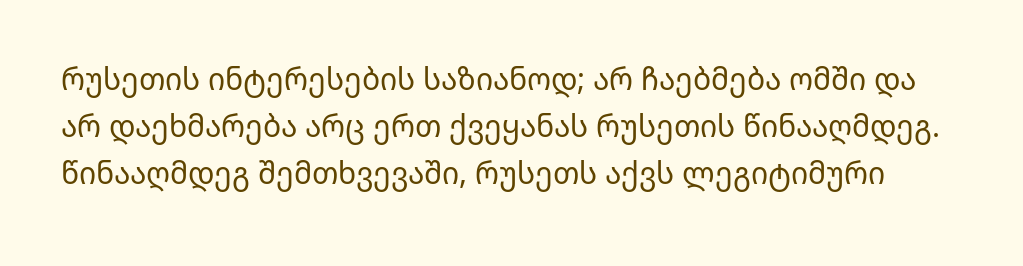რუსეთის ინტერესების საზიანოდ; არ ჩაებმება ომში და არ დაეხმარება არც ერთ ქვეყანას რუსეთის წინააღმდეგ. წინააღმდეგ შემთხვევაში, რუსეთს აქვს ლეგიტიმური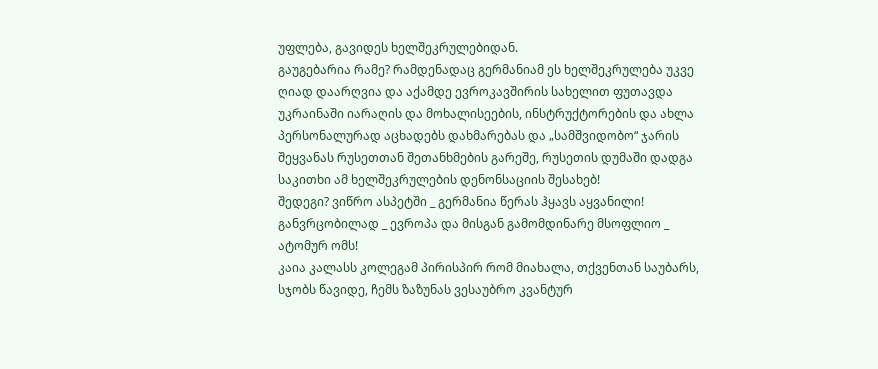უფლება, გავიდეს ხელშეკრულებიდან.
გაუგებარია რამე? რამდენადაც გერმანიამ ეს ხელშეკრულება უკვე ღიად დაარღვია და აქამდე ევროკავშირის სახელით ფუთავდა უკრაინაში იარაღის და მოხალისეების, ინსტრუქტორების და ახლა პერსონალურად აცხადებს დახმარებას და „სამშვიდობო“ ჯარის შეყვანას რუსეთთან შეთანხმების გარეშე, რუსეთის დუმაში დადგა საკითხი ამ ხელშეკრულების დენონსაციის შესახებ!
შედეგი? ვიწრო ასპეტში _ გერმანია წერას ჰყავს აყვანილი! განვრცობილად _ ევროპა და მისგან გამომდინარე მსოფლიო _ ატომურ ომს!
კაია კალასს კოლეგამ პირისპირ რომ მიახალა, თქვენთან საუბარს, სჯობს წავიდე, ჩემს ზაზუნას ვესაუბრო კვანტურ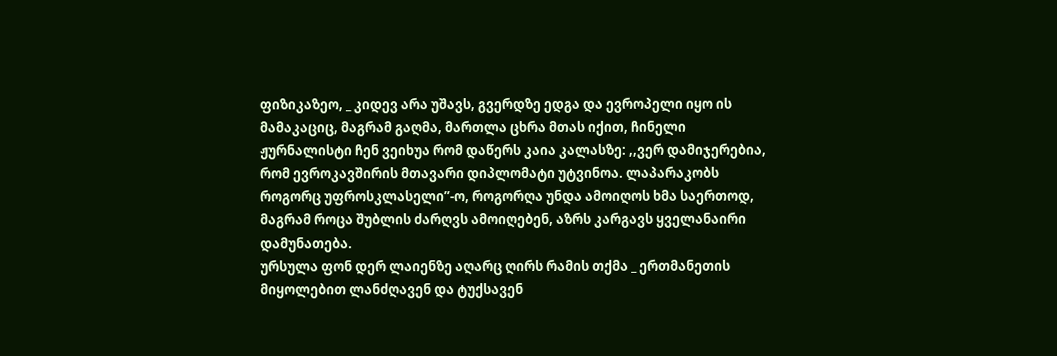ფიზიკაზეო, _ კიდევ არა უშავს, გვერდზე ედგა და ევროპელი იყო ის მამაკაციც, მაგრამ გაღმა, მართლა ცხრა მთას იქით, ჩინელი ჟურნალისტი ჩენ ვეიხუა რომ დაწერს კაია კალასზე: ,,ვერ დამიჯერებია, რომ ევროკავშირის მთავარი დიპლომატი უტვინოა. ლაპარაკობს როგორც უფროსკლასელი”-ო, როგორღა უნდა ამოიღოს ხმა საერთოდ, მაგრამ როცა შუბლის ძარღვს ამოიღებენ, აზრს კარგავს ყველანაირი დამუნათება.
ურსულა ფონ დერ ლაიენზე აღარც ღირს რამის თქმა _ ერთმანეთის მიყოლებით ლანძღავენ და ტუქსავენ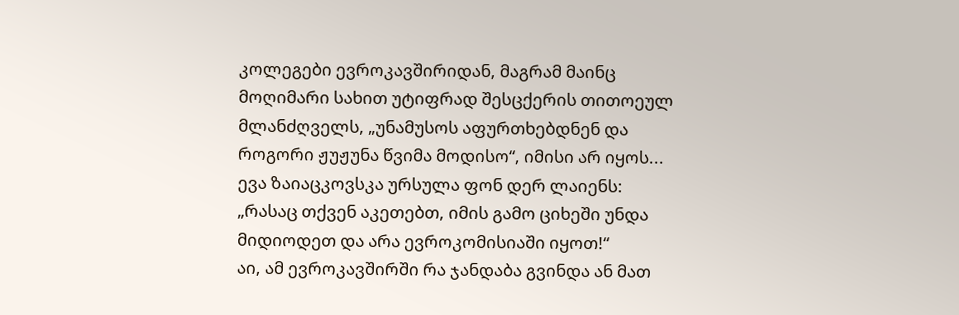კოლეგები ევროკავშირიდან, მაგრამ მაინც მოღიმარი სახით უტიფრად შესცქერის თითოეულ მლანძღველს, „უნამუსოს აფურთხებდნენ და როგორი ჟუჟუნა წვიმა მოდისო“, იმისი არ იყოს... ევა ზაიაცკოვსკა ურსულა ფონ დერ ლაიენს: „რასაც თქვენ აკეთებთ, იმის გამო ციხეში უნდა მიდიოდეთ და არა ევროკომისიაში იყოთ!“
აი, ამ ევროკავშირში რა ჯანდაბა გვინდა ან მათ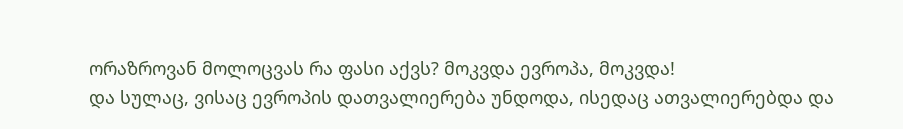ორაზროვან მოლოცვას რა ფასი აქვს? მოკვდა ევროპა, მოკვდა!
და სულაც, ვისაც ევროპის დათვალიერება უნდოდა, ისედაც ათვალიერებდა და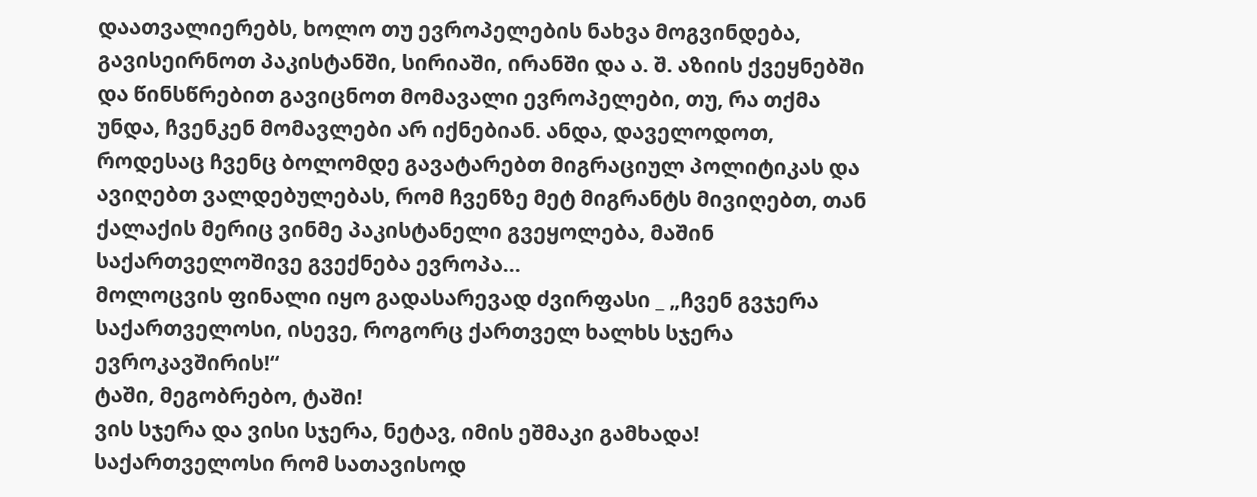დაათვალიერებს, ხოლო თუ ევროპელების ნახვა მოგვინდება, გავისეირნოთ პაკისტანში, სირიაში, ირანში და ა. შ. აზიის ქვეყნებში და წინსწრებით გავიცნოთ მომავალი ევროპელები, თუ, რა თქმა უნდა, ჩვენკენ მომავლები არ იქნებიან. ანდა, დაველოდოთ, როდესაც ჩვენც ბოლომდე გავატარებთ მიგრაციულ პოლიტიკას და ავიღებთ ვალდებულებას, რომ ჩვენზე მეტ მიგრანტს მივიღებთ, თან ქალაქის მერიც ვინმე პაკისტანელი გვეყოლება, მაშინ საქართველოშივე გვექნება ევროპა...
მოლოცვის ფინალი იყო გადასარევად ძვირფასი _ „ჩვენ გვჯერა საქართველოსი, ისევე, როგორც ქართველ ხალხს სჯერა ევროკავშირის!“
ტაში, მეგობრებო, ტაში!
ვის სჯერა და ვისი სჯერა, ნეტავ, იმის ეშმაკი გამხადა!
საქართველოსი რომ სათავისოდ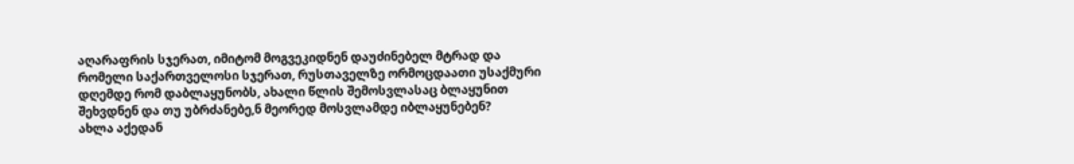აღარაფრის სჯერათ, იმიტომ მოგვეკიდნენ დაუძინებელ მტრად და რომელი საქართველოსი სჯერათ, რუსთაველზე ორმოცდაათი უსაქმური დღემდე რომ დაბლაყუნობს, ახალი წლის შემოსვლასაც ბლაყუნით შეხვდნენ და თუ უბრძანებე,ნ მეორედ მოსვლამდე იბლაყუნებენ?
ახლა აქედან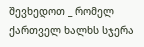შევხედოთ _ რომელ ქართველ ხალხს სჯერა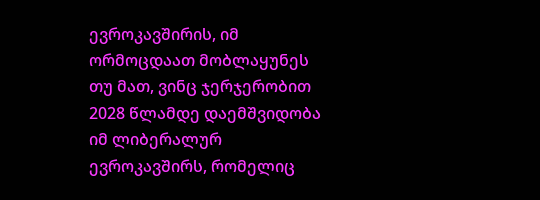ევროკავშირის, იმ ორმოცდაათ მობლაყუნეს თუ მათ, ვინც ჯერჯერობით 2028 წლამდე დაემშვიდობა იმ ლიბერალურ ევროკავშირს, რომელიც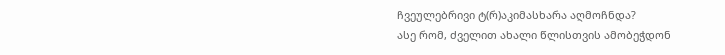ჩვეულებრივი ტ(რ)აკიმასხარა აღმოჩნდა?
ასე რომ, ძველით ახალი წლისთვის ამობეჭდონ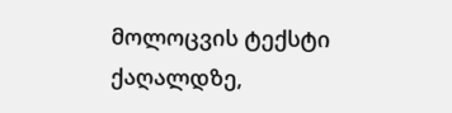მოლოცვის ტექსტი ქაღალდზე,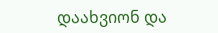დაახვიონ და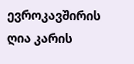ევროკავშირის ღია კარის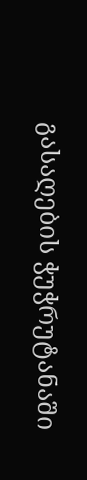გასაღების ჭუჭრუტანაში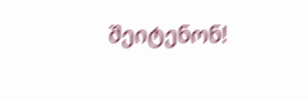შეიტენონ!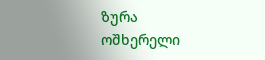ზურა ოშხერელი